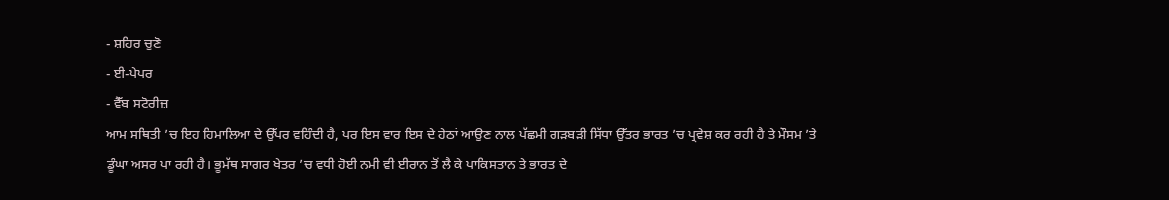- ਸ਼ਹਿਰ ਚੁਣੋ
- ਈ-ਪੇਪਰ
- ਵੈੱਬ ਸਟੋਰੀਜ਼
ਆਮ ਸਥਿਤੀ ’ਚ ਇਹ ਹਿਮਾਲਿਆ ਦੇ ਉੱਪਰ ਵਹਿੰਦੀ ਹੈ, ਪਰ ਇਸ ਵਾਰ ਇਸ ਦੇ ਹੇਠਾਂ ਆਉਣ ਨਾਲ ਪੱਛਮੀ ਗੜਬੜੀ ਸਿੱਧਾ ਉੱਤਰ ਭਾਰਤ ’ਚ ਪ੍ਰਵੇਸ਼ ਕਰ ਰਹੀ ਹੈ ਤੇ ਮੌਸਮ ’ਤੇ ਡੂੰਘਾ ਅਸਰ ਪਾ ਰਹੀ ਹੈ। ਭੂਮੱਥ ਸਾਗਰ ਖੇਤਰ ’ਚ ਵਧੀ ਹੋਈ ਨਮੀ ਵੀ ਈਰਾਨ ਤੋਂ ਲੈ ਕੇ ਪਾਕਿਸਤਾਨ ਤੇ ਭਾਰਤ ਦੇ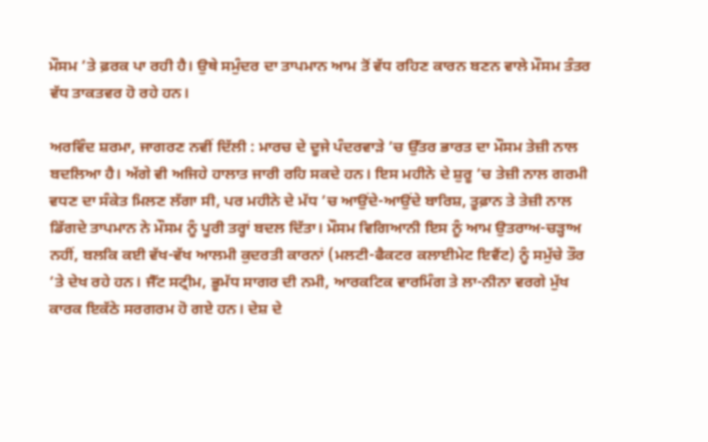ਮੌਸਮ ’ਤੇ ਫ਼ਰਕ ਪਾ ਰਹੀ ਹੈ। ਉਥੇ ਸਮੁੰਦਰ ਦਾ ਤਾਪਮਾਨ ਆਮ ਤੋਂ ਵੱਧ ਰਹਿਣ ਕਾਰਨ ਬਣਨ ਵਾਲੇ ਮੌਸਮ ਤੰਤਰ ਵੱਧ ਤਾਕਤਵਰ ਹੋ ਰਹੇ ਹਨ।

ਅਰਵਿੰਦ ਸ਼ਰਮਾ, ਜਾਗਰਣ ਨਵੀਂ ਦਿੱਲੀ : ਮਾਰਚ ਦੇ ਦੂਜੇ ਪੰਦਰਵਾੜੇ ’ਚ ਉੱਤਰ ਭਾਰਤ ਦਾ ਮੌਸਮ ਤੇਜ਼ੀ ਨਾਲ ਬਦਲਿਆ ਹੈ। ਅੱਗੇ ਵੀ ਅਜਿਹੇ ਹਾਲਾਤ ਜਾਰੀ ਰਹਿ ਸਕਦੇ ਹਨ। ਇਸ ਮਹੀਨੇ ਦੇ ਸ਼ੁਰੂ ’ਚ ਤੇਜ਼ੀ ਨਾਲ ਗਰਮੀ ਵਧਣ ਦਾ ਸੰਕੇਤ ਮਿਲਣ ਲੱਗਾ ਸੀ, ਪਰ ਮਹੀਨੇ ਦੇ ਮੱਧ ’ਚ ਆਉਂਦੇ-ਆਉਂਦੇ ਬਾਰਿਸ਼, ਤੂਫ਼ਾਨ ਤੇ ਤੇਜ਼ੀ ਨਾਲ ਡਿੱਗਦੇ ਤਾਪਮਾਨ ਨੇ ਮੌਸਮ ਨੂੰ ਪੂਰੀ ਤਰ੍ਹਾਂ ਬਦਲ ਦਿੱਤਾ। ਮੌਸਮ ਵਿਗਿਆਨੀ ਇਸ ਨੂੰ ਆਮ ਉਤਰਾਅ-ਚੜ੍ਹਾਅ ਨਹੀਂ, ਬਲਕਿ ਕਈ ਵੱਖ-ਵੱਖ ਆਲਮੀ ਕੁਦਰਤੀ ਕਾਰਨਾਂ (ਮਲਟੀ-ਫੈਕਟਰ ਕਲਾਈਮੇਟ ਇਵੈਂਟ) ਨੂੰ ਸਮੁੱਚੇ ਤੌਰ ’ਤੇ ਦੇਖ ਰਹੇ ਹਨ। ਜੈੱਟ ਸਟ੍ਰੀਮ, ਭੂਮੱਧ ਸਾਗਰ ਦੀ ਨਮੀ, ਆਰਕਟਿਕ ਵਾਰਮਿੰਗ ਤੇ ਲਾ-ਨੀਨਾ ਵਰਗੇ ਮੁੱਖ ਕਾਰਕ ਇਕੱਠੇ ਸਰਗਰਮ ਹੋ ਗਏ ਹਨ। ਦੇਸ਼ ਦੇ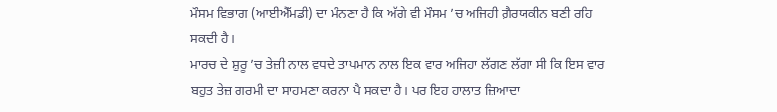ਮੌਸਮ ਵਿਭਾਗ (ਆਈਐੱਮਡੀ) ਦਾ ਮੰਨਣਾ ਹੈ ਕਿ ਅੱਗੇ ਵੀ ਮੌਸਮ ’ਚ ਅਜਿਹੀ ਗ਼ੈਰਯਕੀਨ ਬਣੀ ਰਹਿ ਸਕਦੀ ਹੈ।
ਮਾਰਚ ਦੇ ਸ਼ੁਰੂ ’ਚ ਤੇਜ਼ੀ ਨਾਲ ਵਧਦੇ ਤਾਪਮਾਨ ਨਾਲ ਇਕ ਵਾਰ ਅਜਿਹਾ ਲੱਗਣ ਲੱਗਾ ਸੀ ਕਿ ਇਸ ਵਾਰ ਬਹੁਤ ਤੇਜ਼ ਗਰਮੀ ਦਾ ਸਾਹਮਣਾ ਕਰਨਾ ਪੈ ਸਕਦਾ ਹੈ। ਪਰ ਇਹ ਹਾਲਾਤ ਜ਼ਿਆਦਾ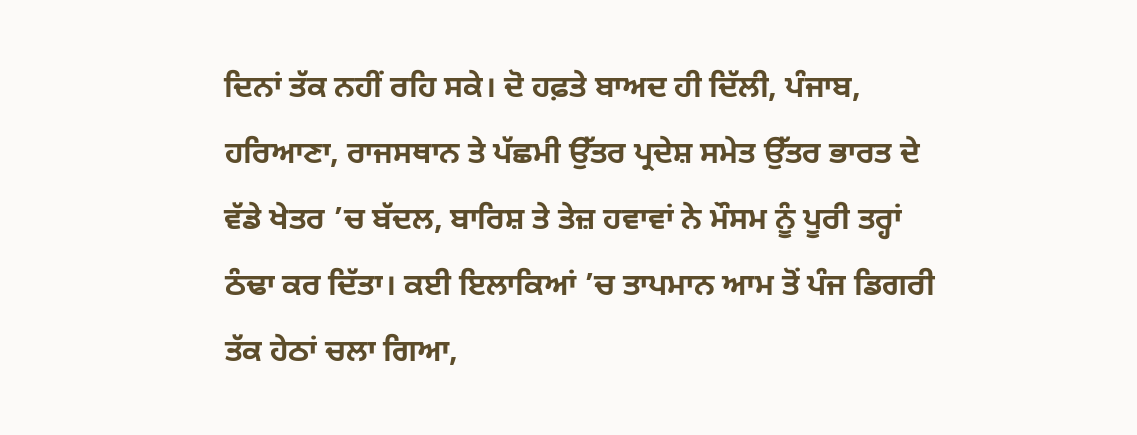ਦਿਨਾਂ ਤੱਕ ਨਹੀਂ ਰਹਿ ਸਕੇ। ਦੋ ਹਫ਼ਤੇ ਬਾਅਦ ਹੀ ਦਿੱਲੀ, ਪੰਜਾਬ, ਹਰਿਆਣਾ, ਰਾਜਸਥਾਨ ਤੇ ਪੱਛਮੀ ਉੱਤਰ ਪ੍ਰਦੇਸ਼ ਸਮੇਤ ਉੱਤਰ ਭਾਰਤ ਦੇ ਵੱਡੇ ਖੇਤਰ ’ਚ ਬੱਦਲ, ਬਾਰਿਸ਼ ਤੇ ਤੇਜ਼ ਹਵਾਵਾਂ ਨੇ ਮੌਸਮ ਨੂੰ ਪੂਰੀ ਤਰ੍ਹਾਂ ਠੰਢਾ ਕਰ ਦਿੱਤਾ। ਕਈ ਇਲਾਕਿਆਂ ’ਚ ਤਾਪਮਾਨ ਆਮ ਤੋਂ ਪੰਜ ਡਿਗਰੀ ਤੱਕ ਹੇਠਾਂ ਚਲਾ ਗਿਆ,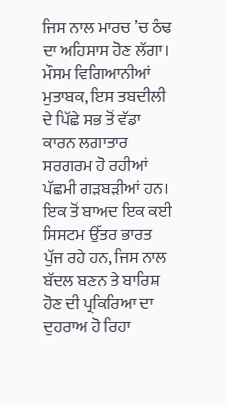ਜਿਸ ਨਾਲ ਮਾਰਚ ’ਚ ਠੰਢ ਦਾ ਅਹਿਸਾਸ ਹੋਣ ਲੱਗਾ।
ਮੌਸਮ ਵਿਗਿਆਨੀਆਂ ਮੁਤਾਬਕ, ਇਸ ਤਬਦੀਲੀ ਦੇ ਪਿੱਛੇ ਸਭ ਤੋਂ ਵੱਡਾ ਕਾਰਨ ਲਗਾਤਾਰ ਸਰਗਰਮ ਹੋ ਰਹੀਆਂ ਪੱਛਮੀ ਗੜਬੜੀਆਂ ਹਨ। ਇਕ ਤੋਂ ਬਾਅਦ ਇਕ ਕਈ ਸਿਸਟਮ ਉੱਤਰ ਭਾਰਤ ਪੁੱਜ ਰਹੇ ਹਨ, ਜਿਸ ਨਾਲ ਬੱਦਲ ਬਣਨ ਤੇ ਬਾਰਿਸ਼ ਹੋਣ ਦੀ ਪ੍ਰਕਿਰਿਆ ਦਾ ਦੁਹਰਾਅ ਹੋ ਰਿਹਾ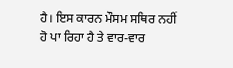ਹੈ। ਇਸ ਕਾਰਨ ਮੌਸਮ ਸਥਿਰ ਨਹੀਂ ਹੋ ਪਾ ਰਿਹਾ ਹੈ ਤੇ ਵਾਰ-ਵਾਰ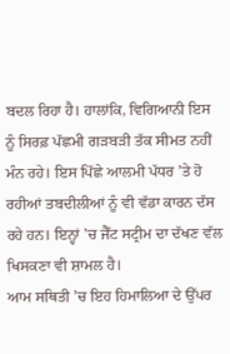ਬਦਲ ਰਿਹਾ ਹੈ। ਹਾਲਾਂਕਿ, ਵਿਗਿਆਨੀ ਇਸ ਨੂੰ ਸਿਰਫ਼ ਪੱਛਮੀ ਗੜਬੜੀ ਤੱਕ ਸੀਮਤ ਨਹੀਂ ਮੰਨ ਰਹੇ। ਇਸ ਪਿੱਛੇ ਆਲਮੀ ਪੱਧਰ ’ਤੇ ਹੋ ਰਹੀਆਂ ਤਬਦੀਲੀਆਂ ਨੂੰ ਵੀ ਵੱਡਾ ਕਾਰਨ ਦੱਸ ਰਹੇ ਹਨ। ਇਨ੍ਹਾਂ ’ਚ ਜੈੱਟ ਸਟ੍ਰੀਮ ਦਾ ਦੱਖਣ ਵੱਲ ਖਿਸਕਣਾ ਵੀ ਸ਼ਾਮਲ ਹੈ।
ਆਮ ਸਥਿਤੀ ’ਚ ਇਹ ਹਿਮਾਲਿਆ ਦੇ ਉੱਪਰ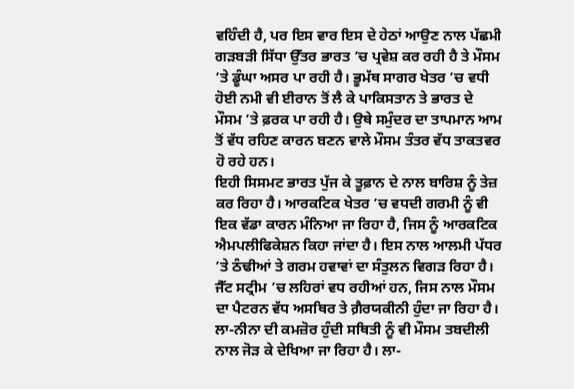ਵਹਿੰਦੀ ਹੈ, ਪਰ ਇਸ ਵਾਰ ਇਸ ਦੇ ਹੇਠਾਂ ਆਉਣ ਨਾਲ ਪੱਛਮੀ ਗੜਬੜੀ ਸਿੱਧਾ ਉੱਤਰ ਭਾਰਤ ’ਚ ਪ੍ਰਵੇਸ਼ ਕਰ ਰਹੀ ਹੈ ਤੇ ਮੌਸਮ ’ਤੇ ਡੂੰਘਾ ਅਸਰ ਪਾ ਰਹੀ ਹੈ। ਭੂਮੱਥ ਸਾਗਰ ਖੇਤਰ ’ਚ ਵਧੀ ਹੋਈ ਨਮੀ ਵੀ ਈਰਾਨ ਤੋਂ ਲੈ ਕੇ ਪਾਕਿਸਤਾਨ ਤੇ ਭਾਰਤ ਦੇ ਮੌਸਮ ’ਤੇ ਫ਼ਰਕ ਪਾ ਰਹੀ ਹੈ। ਉਥੇ ਸਮੁੰਦਰ ਦਾ ਤਾਪਮਾਨ ਆਮ ਤੋਂ ਵੱਧ ਰਹਿਣ ਕਾਰਨ ਬਣਨ ਵਾਲੇ ਮੌਸਮ ਤੰਤਰ ਵੱਧ ਤਾਕਤਵਰ ਹੋ ਰਹੇ ਹਨ।
ਇਹੀ ਸਿਸਮਟ ਭਾਰਤ ਪੁੱਜ ਕੇ ਤੂਫ਼ਾਨ ਦੇ ਨਾਲ ਬਾਰਿਸ਼ ਨੂੰ ਤੇਜ਼ ਕਰ ਰਿਹਾ ਹੈ। ਆਰਕਟਿਕ ਖੇਤਰ ’ਚ ਵਧਦੀ ਗਰਮੀ ਨੂੰ ਵੀ ਇਕ ਵੱਡਾ ਕਾਰਨ ਮੰਨਿਆ ਜਾ ਰਿਹਾ ਹੈ, ਜਿਸ ਨੂੰ ਆਰਕਟਿਕ ਐਮਪਲੀਫਿਕੇਸ਼ਨ ਕਿਹਾ ਜਾਂਦਾ ਹੈ। ਇਸ ਨਾਲ ਆਲਮੀ ਪੱਧਰ ’ਤੇ ਠੰਢੀਆਂ ਤੇ ਗਰਮ ਹਵਾਵਾਂ ਦਾ ਸੰਤੁਲਨ ਵਿਗੜ ਰਿਹਾ ਹੈ। ਜੈੱਟ ਸਟ੍ਰੀਮ ’ਚ ਲਹਿਰਾਂ ਵਧ ਰਹੀਆਂ ਹਨ, ਜਿਸ ਨਾਲ ਮੌਸਮ ਦਾ ਪੈਟਰਨ ਵੱਧ ਅਸਥਿਰ ਤੇ ਗ਼ੈਰਯਕੀਨੀ ਹੁੰਦਾ ਜਾ ਰਿਹਾ ਹੈ। ਲਾ-ਨੀਨਾ ਦੀ ਕਮਜ਼ੋਰ ਹੁੰਦੀ ਸਥਿਤੀ ਨੂੰ ਵੀ ਮੌਸਮ ਤਬਦੀਲੀ ਨਾਲ ਜੋੜ ਕੇ ਦੇਖਿਆ ਜਾ ਰਿਹਾ ਹੈ। ਲਾ-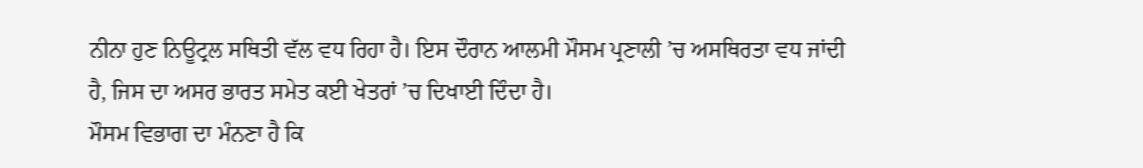ਨੀਨਾ ਹੁਣ ਨਿਊਟ੍ਰਲ ਸਥਿਤੀ ਵੱਲ ਵਧ ਰਿਹਾ ਹੈ। ਇਸ ਦੌਰਾਨ ਆਲਮੀ ਮੌਸਮ ਪ੍ਰਣਾਲੀ ’ਚ ਅਸਥਿਰਤਾ ਵਧ ਜਾਂਦੀ ਹੈ, ਜਿਸ ਦਾ ਅਸਰ ਭਾਰਤ ਸਮੇਤ ਕਈ ਖੇਤਰਾਂ ’ਚ ਦਿਖਾਈ ਦਿੰਦਾ ਹੈ।
ਮੌਸਮ ਵਿਭਾਗ ਦਾ ਮੰਨਣਾ ਹੈ ਕਿ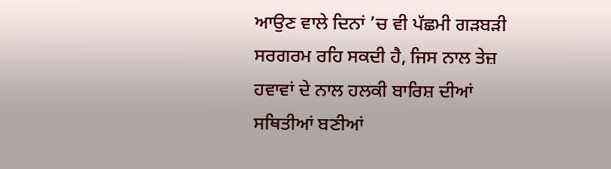ਆਉਣ ਵਾਲੇ ਦਿਨਾਂ ’ਚ ਵੀ ਪੱਛਮੀ ਗੜਬੜੀ ਸਰਗਰਮ ਰਹਿ ਸਕਦੀ ਹੈ, ਜਿਸ ਨਾਲ ਤੇਜ਼ ਹਵਾਵਾਂ ਦੇ ਨਾਲ ਹਲਕੀ ਬਾਰਿਸ਼ ਦੀਆਂ ਸਥਿਤੀਆਂ ਬਣੀਆਂ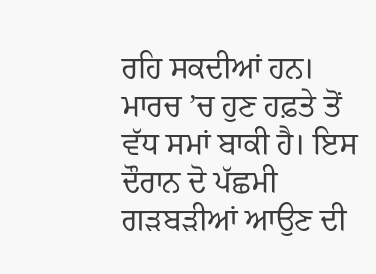ਰਹਿ ਸਕਦੀਆਂ ਹਨ। ਮਾਰਚ ’ਚ ਹੁਣ ਹਫ਼ਤੇ ਤੋਂ ਵੱਧ ਸਮਾਂ ਬਾਕੀ ਹੈ। ਇਸ ਦੌਰਾਨ ਦੋ ਪੱਛਮੀ ਗੜਬੜੀਆਂ ਆਉਣ ਦੀ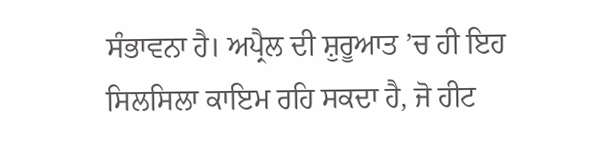ਸੰਭਾਵਨਾ ਹੈ। ਅਪ੍ਰੈਲ ਦੀ ਸ਼ੁਰੂਆਤ ’ਚ ਹੀ ਇਹ ਸਿਲਸਿਲਾ ਕਾਇਮ ਰਹਿ ਸਕਦਾ ਹੈ, ਜੋ ਹੀਟ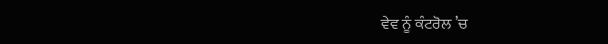ਵੇਵ ਨੂੰ ਕੰਟਰੋਲ ’ਚ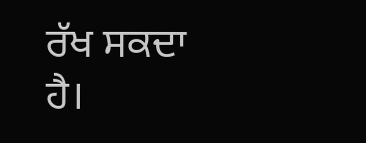ਰੱਖ ਸਕਦਾ ਹੈ।